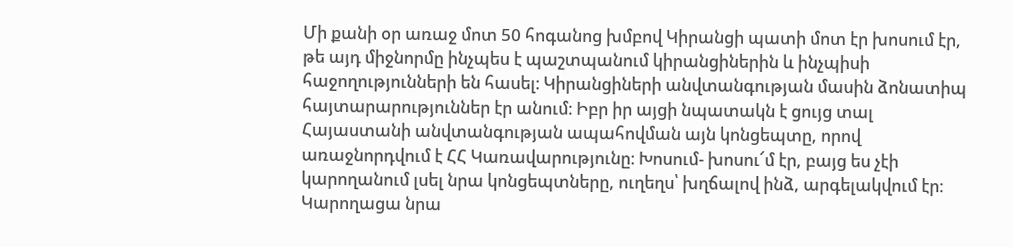Մի քանի օր առաջ մոտ 50 հոգանոց խմբով Կիրանցի պատի մոտ էր խոսում էր, թե այդ միջնորմը ինչպես է պաշտպանում կիրանցիներին և ինչպիսի հաջողությունների են հասել։ Կիրանցիների անվտանգության մասին ձոնատիպ հայտարարություններ էր անում։ Իբր իր այցի նպատակն է ցույց տալ Հայաստանի անվտանգության ապահովման այն կոնցեպտը, որով առաջնորդվում է ՀՀ Կառավարությունը։ Խոսում- խոսու՜մ էր, բայց ես չէի կարողանում լսել նրա կոնցեպտները, ուղեղս՝ խղճալով ինձ, արգելակվում էր։ Կարողացա նրա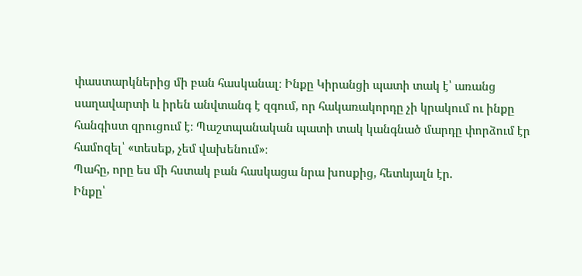փաստարկներից մի բան հասկանալ։ Ինքը Կիրանցի պատի տակ է՝ առանց սաղավարտի և իրեն անվտանգ է զգում, որ հակառակորդը չի կրակում ու ինքը հանգիստ զրուցում է։ Պաշտպանական պատի տակ կանգնած մարդը փորձում էր համոզել՝ «տեսեք, չեմ վախենում»։
Պահը, որը ես մի հստակ բան հասկացա նրա խոսքից, հետևյալն էր.
Ինքը՝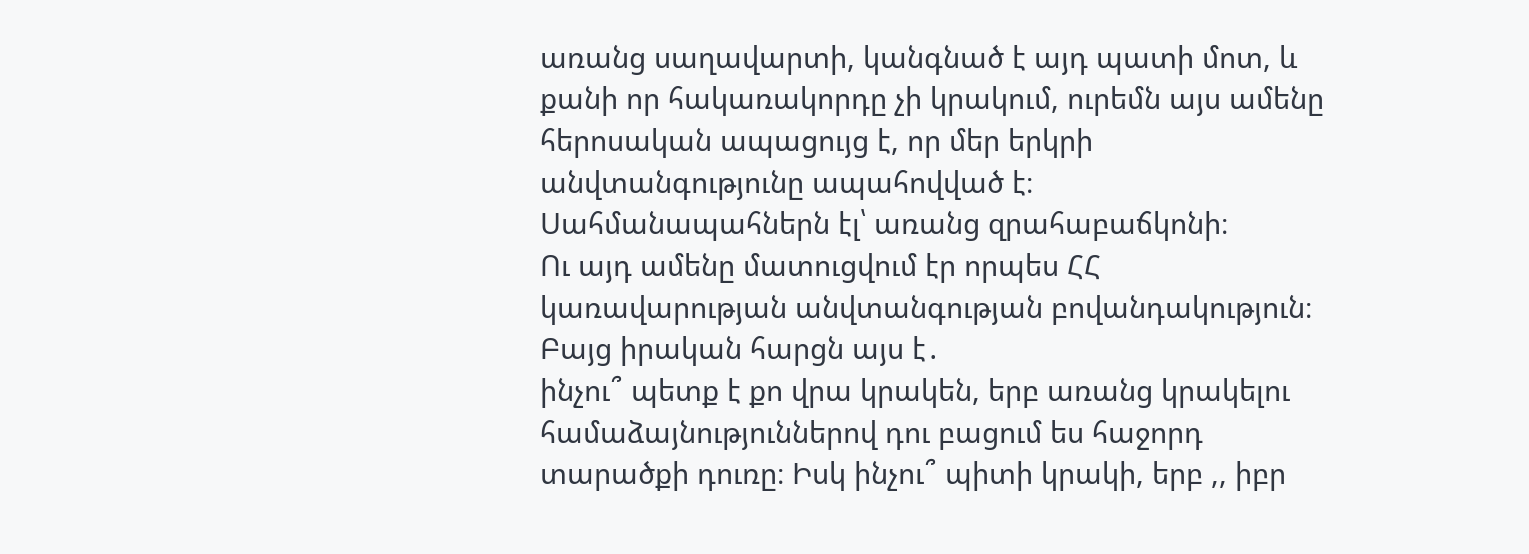առանց սաղավարտի, կանգնած է այդ պատի մոտ, և քանի որ հակառակորդը չի կրակում, ուրեմն այս ամենը հերոսական ապացույց է, որ մեր երկրի անվտանգությունը ապահովված է։ Սահմանապահներն էլ՝ առանց զրահաբաճկոնի։
Ու այդ ամենը մատուցվում էր որպես ՀՀ կառավարության անվտանգության բովանդակություն։
Բայց իրական հարցն այս է․
ինչու՞ պետք է քո վրա կրակեն, երբ առանց կրակելու համաձայնություններով դու բացում ես հաջորդ տարածքի դուռը։ Իսկ ինչու՞ պիտի կրակի, երբ ,, իբր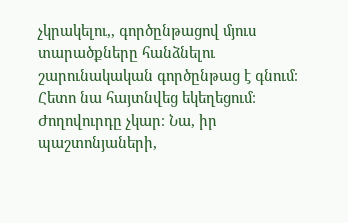չկրակելու,, գործընթացով մյուս տարածքները հանձնելու շարունակական գործընթաց է գնում։
Հետո նա հայտնվեց եկեղեցում։
Ժողովուրդը չկար։ Նա, իր պաշտոնյաների,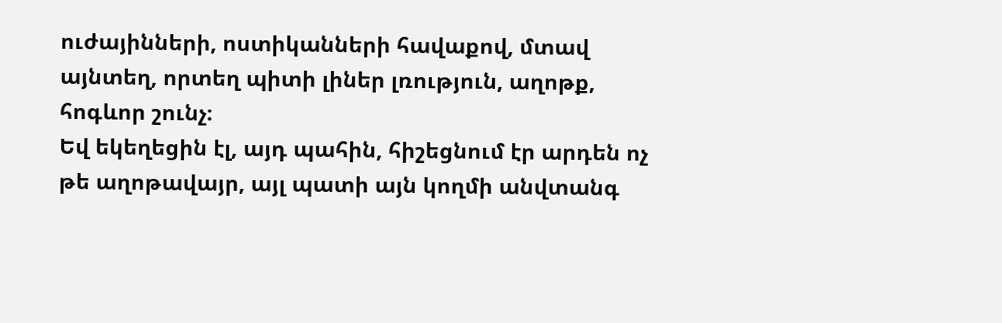ուժայինների, ոստիկանների հավաքով, մտավ այնտեղ, որտեղ պիտի լիներ լռություն, աղոթք, հոգևոր շունչ։
Եվ եկեղեցին էլ, այդ պահին, հիշեցնում էր արդեն ոչ թե աղոթավայր, այլ պատի այն կողմի անվտանգ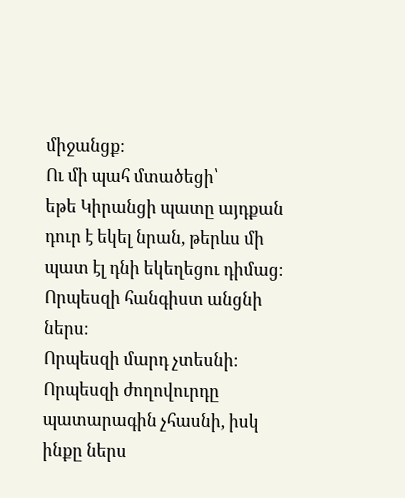միջանցք։
Ու մի պահ մտածեցի՝
եթե Կիրանցի պատը այդքան դուր է եկել նրան, թերևս մի պատ էլ դնի եկեղեցու դիմաց։
Որպեսզի հանգիստ անցնի ներս։
Որպեսզի մարդ չտեսնի։
Որպեսզի ժողովուրդը պատարագին չհասնի, իսկ ինքը ներս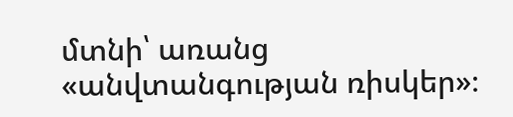մտնի՝ առանց «անվտանգության ռիսկեր»։